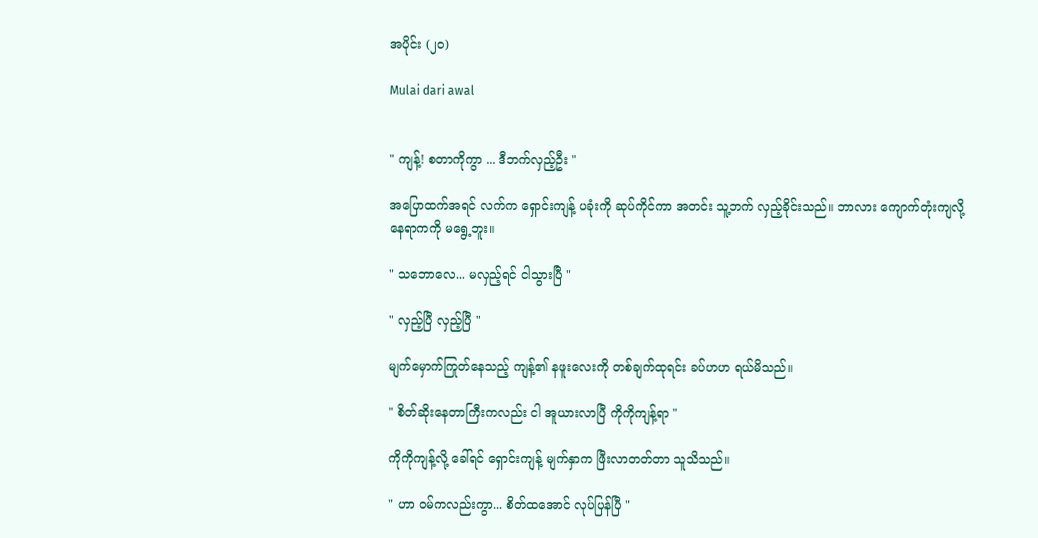အပိုင်း (၂၀)

Mulai dari awal


" ကျန့်! စတာကိုကွာ ... ဒီဘက်လှည့်ဦး "

အပြောထက်အရင် လက်က ရှောင်းကျန့် ပခုံးကို ဆုပ်ကိုင်ကာ အတင်း သူ့ဘက် လှည့်ခိုင်းသည်။ ဘာလား ကျောက်တုံးကျလို့ နေရာကကို မရွေ့ဘူး။

" သဘောလေ... မလှည့်ရင် ငါသွားပြီ "

" လှည့်ပြီ လှည့်ပြီ "

မျက်မှောက်ကြုတ်နေသည့် ကျန့်၏ နဖူးလေးကို တစ်ချက်ထုရင်း ခပ်ဟဟ ရယ်မိသည်။

" စိတ်ဆိုးနေတာကြီးကလည်း ငါ အူယားလာပြီ ကိုကိုကျန့်ရာ "

ကိုကိုကျန့်လို့ ခေါ်ရင် ရှောင်းကျန့် မျက်နှာက ဖြီးလာတတ်တာ သူသိသည်။

" ဟာ ဝမ်ကလည်းကွာ... စိတ်ထအောင် လုပ်ပြန်ပြီ "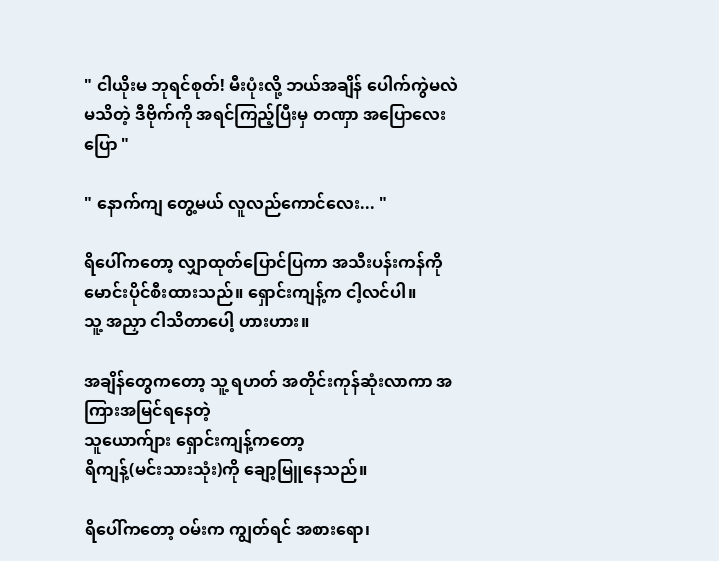" ငါယိုးမ ဘုရင်စုတ်! မီးပုံးလို့ ဘယ်အချိန် ပေါက်ကွဲမလဲ မသိတဲ့ ဒီဗိုက်ကို အရင်ကြည့်ပြီးမှ တဏှာ အပြောလေး ပြော "

" နောက်ကျ တွေ့မယ် လူလည်ကောင်လေး... "

ရိပေါ်ကတော့ လျှာထုတ်ပြောင်ပြကာ အသီးပန်းကန်ကို မောင်းပိုင်စီးထားသည်။ ရှောင်းကျန့်က ငါ့လင်ပါ။
သူ့ အညှာ ငါသိတာပေါ့ ဟားဟား။

အချိန်တွေကတော့ သူ့ ရဟတ် အတိုင်းကုန်ဆုံးလာကာ အကြားအမြင်ရနေတဲ့
သူယောက်ျား ရှောင်းကျန့်ကတော့
ရိကျန့်(မင်းသားသုံး)ကို ချော့မြူနေသည်။

ရိပေါ်ကတော့ ဝမ်းက ကျွတ်ရင် အစားရော၊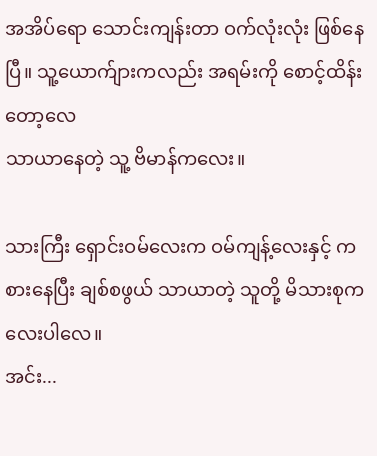အအိပ်ရော သောင်းကျန်းတာ ဝက်လုံးလုံး ဖြစ်နေပြီ။ သူ့ယောက်ျားကလည်း အရမ်းကို စောင့်ထိန်းတော့လေ
သာယာနေတဲ့ သူ့ ဗိမာန်ကလေး။

သားကြီး ရှောင်းဝမ်လေးက ဝမ်ကျန့်လေးနှင့် ကစားနေပြီး ချစ်စဖွယ် သာယာတဲ့ သူတို့ မိသားစုကလေး‌ပါလေ။
အင်း...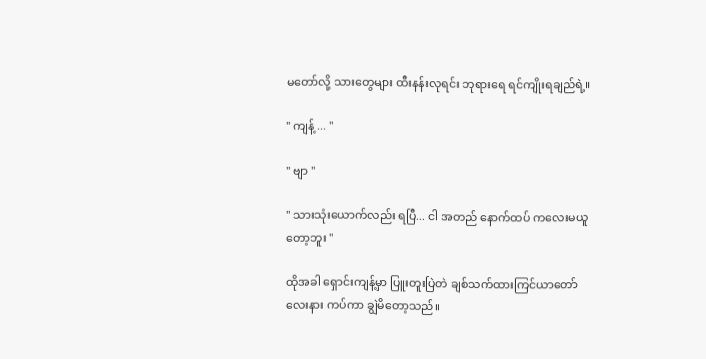မတော်လို့ သားတွေများ ထီးနန်းလုရင်း ဘုရားရေ ရင်ကျိုးရချည်ရဲ့။

" ကျန့် ... "

" ဗျာ "

" သားသုံးယောက်လည်း ရပြီ... ငါ အတည် နောက်ထပ် ကလေးမယူတော့ဘူး "

ထိုအခါ ရှောင်းကျန့်မှာ ပြူးတူးပြဲတဲ ချစ်သက်ထားကြင်ယာတော်လေးနား ကပ်ကာ ချွဲမိတော့သည်။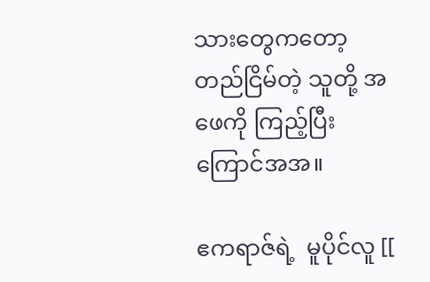သားတွေကတော့ တည်ငြိမ်တဲ့ သူတို့ အဖေကို ကြည့်ပြီး ကြောင်အအ။

ဧကရာဇ်ရဲ့  မူပိုင်လူ [[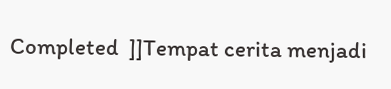Completed  ]]Tempat cerita menjadi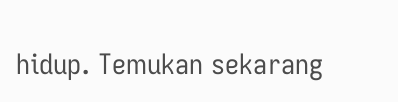hidup. Temukan sekarang